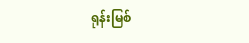ရုန်းမြစ်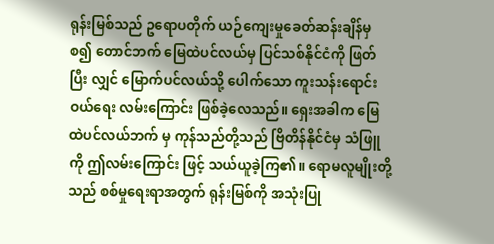ရုန်းမြစ်သည် ဥရောပတိုက် ယဉ်ကျေးမှုခေတ်ဆန်းချိန်မှ စ၍ တောင်ဘက် မြေထဲပင်လယ်မှ ပြင်သစ်နိုင်ငံကို ဖြတ်ပြီး လျှင် မြောက်ပင်လယ်သို့ ပေါက်သော ကူးသန်းရောင်းဝယ်ရေး လမ်းကြောင်း ဖြစ်ခဲ့လေသည်။ ရှေးအခါက မြေထဲပင်လယ်ဘက် မှ ကုန်သည်တို့သည် ဗြိတိန်နိုင်ငံမှ သံဖြူကို ဤလမ်းကြောင်း ဖြင့် သယ်ယူခဲ့ကြ၏။ ရောမလူမျိုးတို့သည် စစ်မှုရေးရာအတွက် ရုန်းမြစ်ကို အသုံးပြု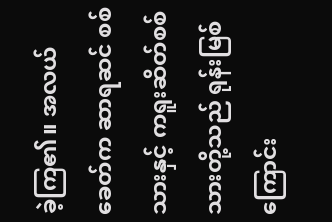ခဲ့ကြ၏။ အလယ်ခေတ်က ဆာရဆင် စစ်သားနှင့် ကရူးဆိတ်စစ်သားတို့သည် ရုန်းမြစ်ကြောင်း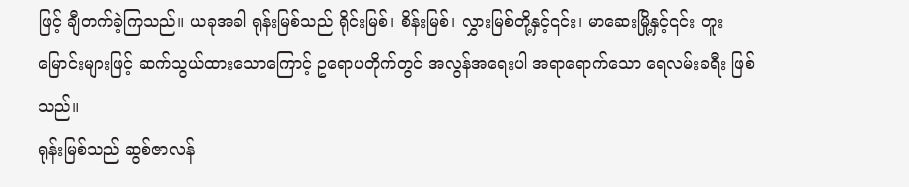ဖြင့် ချီတက်ခဲ့ကြသည်။ ယခုအခါ ရုန်းမြစ်သည် ရိုင်းမြစ်၊ စိန်းမြစ်၊ လွှားမြစ်တို့နှင့်၎င်း၊ မာဆေးမြို့နှင့်၎င်း တူးမြောင်းများဖြင့် ဆက်သွယ်ထားသောကြောင့် ဥရောပတိုက်တွင် အလွန်အရေးပါ အရာရောက်သော ရေလမ်းခရီး ဖြစ်သည်။
ရုန်းမြစ်သည် ဆွစ်ဇာလန်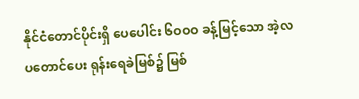နိုင်ငံတောင်ပိုင်းရှိ ပေပေါင်း ၆ဝဝဝ ခန့်မြင့်သော အဲ့လပတောင်ပေး ရုန်းရေခဲမြစ်၌ မြစ်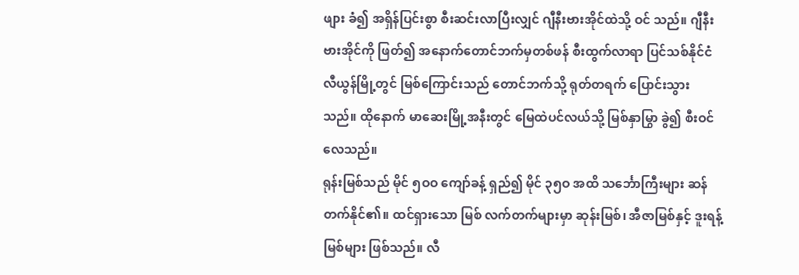ဖျား ခံ၍ အရှိန်ပြင်းစွာ စီးဆင်းလာပြီးလျှင် ဂျီနီးဗားအိုင်ထဲသို့ ဝင် သည်။ ဂျီနီးဗားအိုင်ကို ဖြတ်၍ အနောက်တောင်ဘက်မှတစ်ဖန် စီးထွက်လာရာ ပြင်သစ်နိုင်ငံ လီယွန်မြို့တွင် မြစ်ကြောင်းသည် တောင်ဘက်သို့ ရုတ်တရက် ပြောင်းသွားသည်။ ထိုနောက် မာဆေးမြို့အနီးတွင် မြေထဲပင်လယ်သို့ မြစ်နှာမြွာ ခွဲ၍ စီးဝင် လေသည်။
ရုန်းမြစ်သည် မိုင် ၅ဝဝ ကျော်ခန့် ရှည်၍ မိုင် ၃၅ဝ အထိ သင်္ဘောကြီးများ ဆန်တက်နိုင်၏။ ထင်ရှားသော မြစ် လက်တက်များမှာ ဆုန်းမြစ်၊ အီဇာမြစ်နှင့် ဒူးရန့်မြစ်များ ဖြစ်သည်။ လီ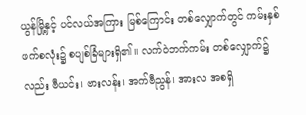ယွန်မြို့နှင့် ပင်လယ်အကြား မြစ်ကြောင်း တစ်လျှောက်တွင် ကမ်းနှစ်ဖက်စလုံး၌ စပျစ်ခြံများရှိ၏။ လက်ဝဲဘက်ကမ်း တစ်လျှောက်၌လည်း ဗီယင်း၊ ဗားလန်း၊ အက်ဗီညွန်၊ အားလ အစရှိ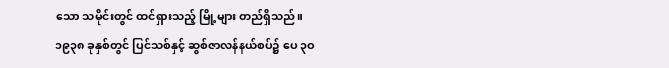သော သမိုင်းတွင် ထင်ရှားသည့် မြို့များ တည်ရှိသည်။
၁၉၃၈ ခုနှစ်တွင် ပြင်သစ်နှင့် ဆွစ်ဇာလန်နယ်စပ်၌ ပေ ၃ဝ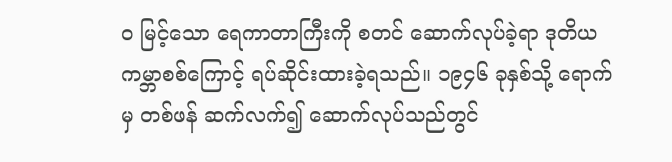ဝ မြင့်သော ရေကာတာကြီးကို စတင် ဆောက်လုပ်ခဲ့ရာ ဒုတိယကမ္ဘာစစ်ကြောင့် ရပ်ဆိုင်းထားခဲ့ရသည်။ ၁၉၄၆ ခုနှစ်သို့ ရောက်မှ တစ်ဖန် ဆက်လက်၍ ဆောက်လုပ်သည်တွင်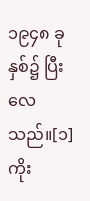၁၉၄၈ ခုနှစ်၌ ပြီးလေသည်။[၁]
ကိုး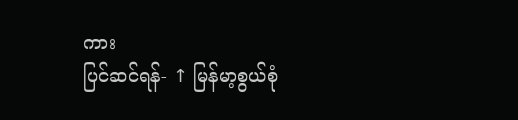ကား
ပြင်ဆင်ရန်- ↑ မြန်မာ့စွယ်စုံ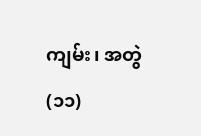ကျမ်း၊ အတွဲ(၁၁)